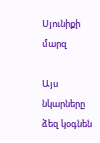Սյունիքի մարզ

Այս նկարները ձեզ կօգնեն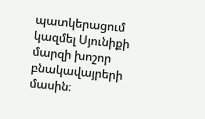պատկերացում կազմել Սյունիքի մարզի խոշոր բնակավայրերի մասին։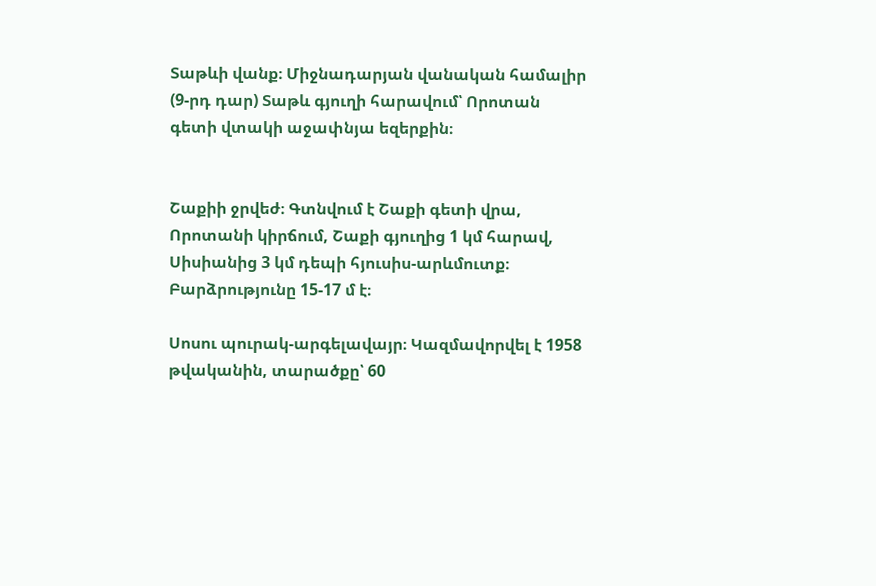Տաթևի վանք։ Միջնադարյան վանական համալիր (9-րդ դար) Տաթև գյուղի հարավում՝ Որոտան գետի վտակի աջափնյա եզերքին։


Շաքիի ջրվեժ։ Գտնվում է Շաքի գետի վրա, Որոտանի կիրճում, Շաքի գյուղից 1 կմ հարավ, Սիսիանից 3 կմ դեպի հյուսիս-արևմուտք։ Բարձրությունը 15-17 մ է։

Սոսու պուրակ-արգելավայր։ Կազմավորվել է 1958 թվականին, տարածքը՝ 60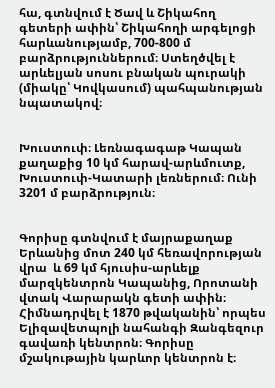հա, գտնվում է Ծավ և Շիկահող գետերի ափին՝ Շիկահողի արգելոցի հարևանությամբ, 700-800 մ բարձրություններում։ Ստեղծվել է արևելյան սոսու բնական պուրակի (միակը՝ Կովկասում) պահպանության նպատակով։


Խուստուփ։ Լեռնագագաթ Կապան քաղաքից 10 կմ հարավ-արևմուտք, Խուստուփ-Կատարի լեռներում։ Ունի 3201 մ բարձրություն։


Գորիսը գտնվում է մայրաքաղաք Երևանից մոտ 240 կմ հեռավորության վրա  և 69 կմ հյուսիս-արևելք մարզկենտրոն Կապանից, Որոտանի վտակ Վարարակն գետի ափին։ Հիմնադրվել է 1870 թվականին՝ որպես Ելիզավետպոլի նահանգի Զանգեզուր գավառի կենտրոն։ Գորիսը մշակութային կարևոր կենտրոն է։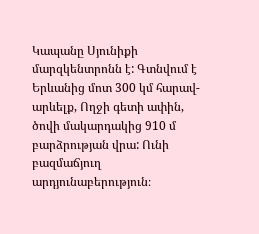Կապանը Սյունիքի մարզկենտրոնն է: Գտնվում է Երևանից մոտ 300 կմ հարավ-արևելք, Ողջի գետի ափին, ծովի մակարդակից 910 մ բարձրության վրա: Ունի բազմաճյուղ արդյունաբերություն։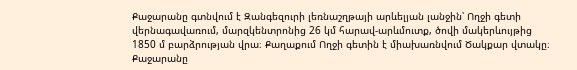Քաջարանը գտնվում է Զանգեզուրի լեռնաշղթայի արևելյան լանջին՝ Ողջի գետի վերնագավառում, մարզկենտրոնից 26 կմ հարավ-արևմուտք, ծովի մակերևույթից 1850 մ բարձրության վրա։ Քաղաքում Ողջի գետին է միախառնվում Ծակքար վտակը։ Քաջարանը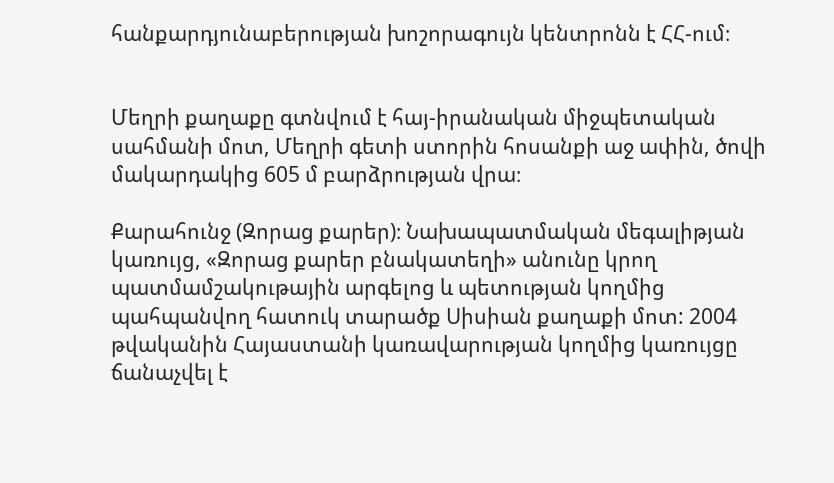հանքարդյունաբերության խոշորագույն կենտրոնն է ՀՀ-ում։


Մեղրի քաղաքը գտնվում է հայ-իրանական միջպետական սահմանի մոտ, Մեղրի գետի ստորին հոսանքի աջ ափին, ծովի մակարդակից 605 մ բարձրության վրա։

Քարահունջ (Զորաց քարեր)։ Նախապատմական մեգալիթյան կառույց, «Զորաց քարեր բնակատեղի» անունը կրող պատմամշակութային արգելոց և պետության կողմից պահպանվող հատուկ տարածք Սիսիան քաղաքի մոտ: 2004 թվականին Հայաստանի կառավարության կողմից կառույցը ճանաչվել է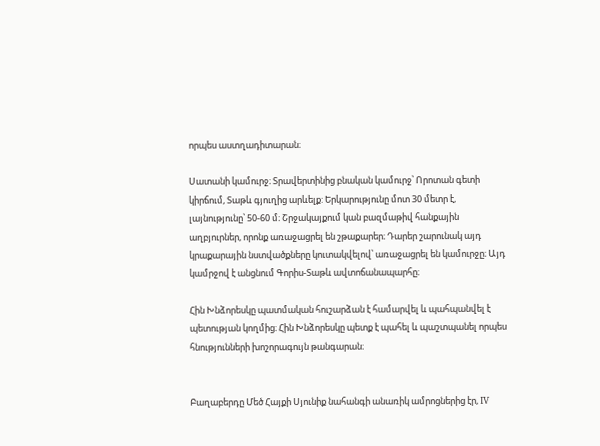որպես աստղադիտարան։

Սատանի կամուրջ։ Տրավերտինից բնական կամուրջ՝ Որոտան գետի կիրճում, Տաթև գյուղից արևելք: Երկարությունը մոտ 30 մետր է, լայնությունը՝ 50-60 մ։ Շրջակայքում կան բազմաթիվ հանքային աղբյուրներ, որոնք առաջացրել են շթաքարեր։ Դարեր շարունակ այդ կրաքարային նստվածքները կուտակվելով՝ առաջացրել են կամուրջը։ Այդ կամրջով է անցնում Գորիս-Տաթև ավտոճանապարհը։

Հին Խնձորեսկը պատմական հուշարձան է համարվել և պահպանվել է պետության կողմից։ Հին Խնձորեսկը պետք է պահել և պաշտպանել որպես հնությունների խոշորագույն թանգարան։


Բաղաբերդը Մեծ Հայքի Սյունիք նահանգի անառիկ ամրոցներից էր, IV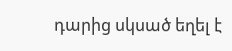դարից սկսած եղել է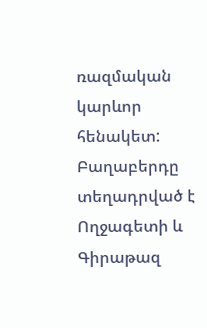ռազմական կարևոր հենակետ: Բաղաբերդը տեղադրված է Ողջագետի և Գիրաթազ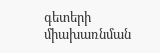գետերի միախառնման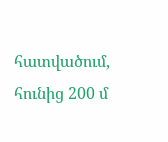հատվածում, հունից 200 մ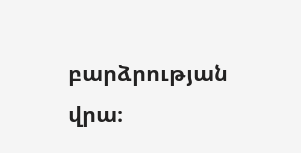բարձրության վրա։